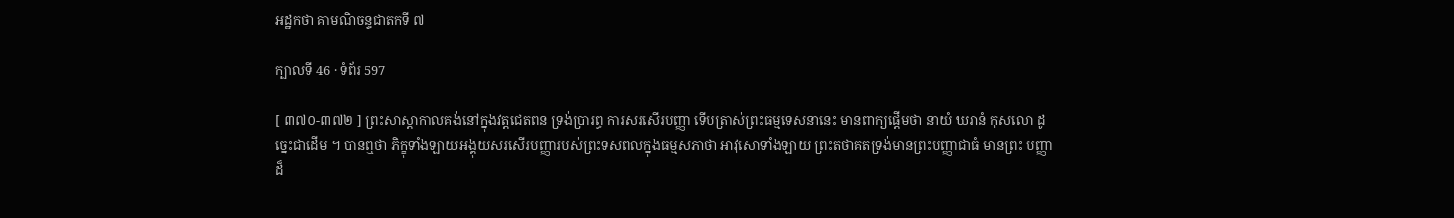អដ្ឋកថា គាមណិចន្ទជាតកទី ៧

ក្បាលទី 46 · ទំព័រ 597

[ ៣៧០-៣៧២ ] ព្រះសាស្តាកាលគង់នៅក្នុងវត្តជេតពន ទ្រង់ប្រារព្ធ ការសរសើរបញ្ញា ទើបត្រាស់ព្រះធម្មទេសនានេះ មានពាក្យផ្តើមថា នាយំ ឃរានំ កុសលោ ដូច្នេះជាដើម ។ បានឮថា ភិក្ខុទាំងឡាយអង្គុយសរសើរបញ្ញារបស់ព្រះទសពលក្នុងធម្មសភាថា អាវុសោទាំងឡាយ ព្រះតថាគតទ្រង់មានព្រះបញ្ញាជាធំ មានព្រះ បញ្ញាដ៏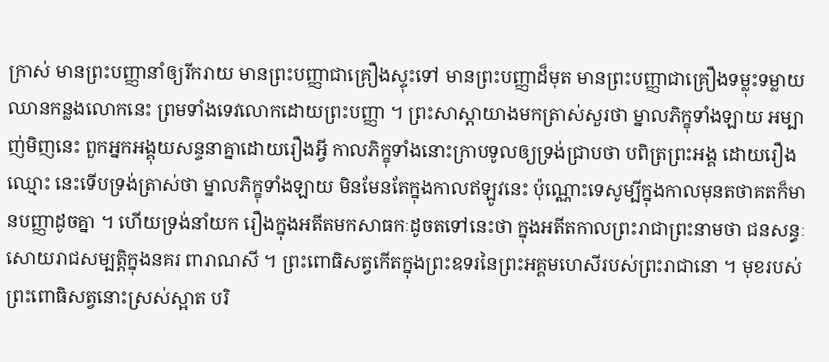ក្រាស់ មានព្រះបញ្ញានាំឲ្យរីករាយ មានព្រះបញ្ញាជាគ្រឿងស្ទុះទៅ មានព្រះបញ្ញាដ៏មុត មានព្រះបញ្ញាជាគ្រឿងទម្លុះទម្លាយឈានកន្លងលោកនេះ ព្រមទាំងទេវលោកដោយព្រះបញ្ញា ។ ព្រះសាស្តាយាងមកត្រាស់សួរថា ម្នាលភិក្ខុទាំងឡាយ អម្បាញ់មិញនេះ ពួកអ្នកអង្គុយសន្ទនាគ្នាដោយរឿងអ្វី កាលភិក្ខុទាំងនោះក្រាបទូលឲ្យទ្រង់ជ្រាបថា បពិត្រព្រះអង្គ ដោយរឿងឈ្មោះ នេះទើបទ្រង់ត្រាស់ថា ម្នាលភិក្ខុទាំងឡាយ មិនមែនតែក្នុងកាលឥឡូវនេះ ប៉ុណ្ណោះទេសូម្បីក្នុងកាលមុនតថាគតក៏មានបញ្ញាដូចគ្នា ។ ហើយទ្រង់នាំយក រឿងក្នុងអតីតមកសាធកៈដូចតទៅនេះថា ក្នុងអតីតកាលព្រះរាជាព្រះនាមថា ជនសន្ធៈសោយរាជសម្បត្តិក្នុងនគរ ពារាណសី ។ ព្រះពោធិសត្វកើតក្នុងព្រះឧទរនៃព្រះអគ្គមហេសីរបស់ព្រះរាជានោ ។ មុខរបស់ព្រះពោធិសត្វនោះស្រស់ស្អាត បរិ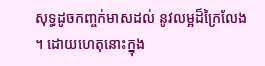សុទ្ធដូចកញ្ចក់មាសដល់ នូវលម្អដ៏ក្រៃលែង ។ ដោយហេតុនោះក្នុង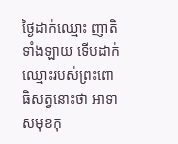ថ្ងៃដាក់ឈ្មោះ ញាតិទាំងឡាយ ទើបដាក់ឈ្មោះរបស់ព្រះពោធិសត្វនោះថា អាទាសមុខកុ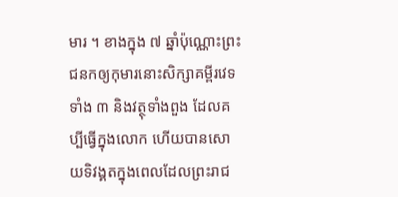មារ ។ ខាងក្នុង ៧ ឆ្នាំប៉ុណ្ណោះព្រះជនកឲ្យកុមារនោះសិក្សាគម្ពីរវេទទាំង ៣ និងវត្ថុទាំងពួង ដែលគប្បីធ្វើក្នុងលោក ហើយបានសោយទិវង្គតក្នុងពេលដែលព្រះរាជ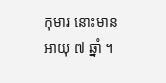កុមារ នោះមានអាយុ ៧ ឆ្នាំ ។